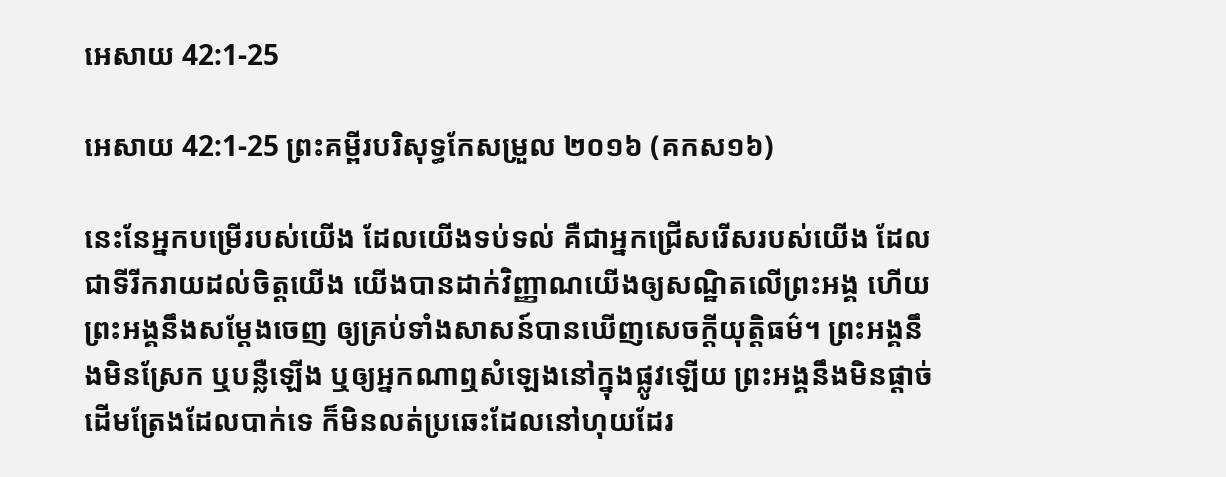អេសាយ 42:1-25

អេសាយ 42:1-25 ព្រះគម្ពីរបរិសុទ្ធកែសម្រួល ២០១៦ (គកស១៦)

នេះនែអ្នកបម្រើរបស់យើង ដែលយើងទប់‌ទល់ គឺជាអ្នកជ្រើស‌រើសរបស់យើង ដែលជាទីរីក‌រាយដល់ចិត្តយើង យើងបានដាក់វិញ្ញាណយើងឲ្យសណ្ឋិតលើព្រះ‌អង្គ ហើយព្រះ‌អង្គនឹងសម្ដែងចេញ ឲ្យគ្រប់ទាំងសាសន៍បានឃើញសេចក្ដីយុត្តិ‌ធម៌។ ព្រះ‌អង្គនឹងមិនស្រែក ឬបន្លឺឡើង ឬឲ្យអ្នកណាឮសំឡេងនៅក្នុងផ្លូវឡើយ ព្រះ‌អង្គនឹងមិនផ្តាច់ដើមត្រែងដែលបាក់ទេ ក៏មិនលត់ប្រឆេះដែលនៅហុយដែរ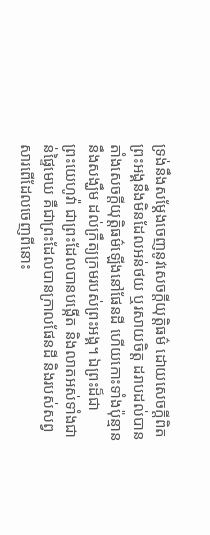ទ្រង់នឹងសម្ដែងចេញនូវសេចក្ដីយុត្តិ‌ធម៌ ដោយសេចក្ដីពិត ព្រះ‌អង្គនឹងមិនដែលអន់ថយ ឬរសាយចិត្ត ដរាបដល់បានតាំងសេចក្ដីយុត្តិ‌ធម៌ឡើងនៅផែនដី ហើយកោះទាំងប៉ុន្មាននឹងសង្ឃឹម ដល់ក្រឹត្យ‌ក្រមរបស់ព្រះ‌អង្គ។ ឯព្រះដ៏ជាព្រះ‌យេហូវ៉ា ជាព្រះដែលបានបង្កើត និងលាតអស់ទាំងជាន់ផ្ទៃមេឃ គឺជាព្រះដែលបានក្រាលផែនដី និងរបស់សព្វសារពើដែលចេញពីនោះ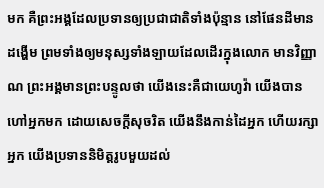មក គឺព្រះ‌អង្គដែលប្រទានឲ្យប្រជា‌ជាតិទាំងប៉ុន្មាន នៅផែនដីមានដង្ហើម ព្រមទាំងឲ្យមនុស្សទាំង‌ឡាយដែលដើរក្នុងលោក មានវិញ្ញាណ ព្រះ‌អង្គមានព្រះ‌បន្ទូលថា យើងនេះគឺជាយេហូវ៉ា យើងបានហៅអ្នកមក ដោយសេចក្ដីសុចរិត យើងនឹងកាន់ដៃអ្នក ហើយរក្សាអ្នក យើងប្រទាននិមិត្តរូបមួយដល់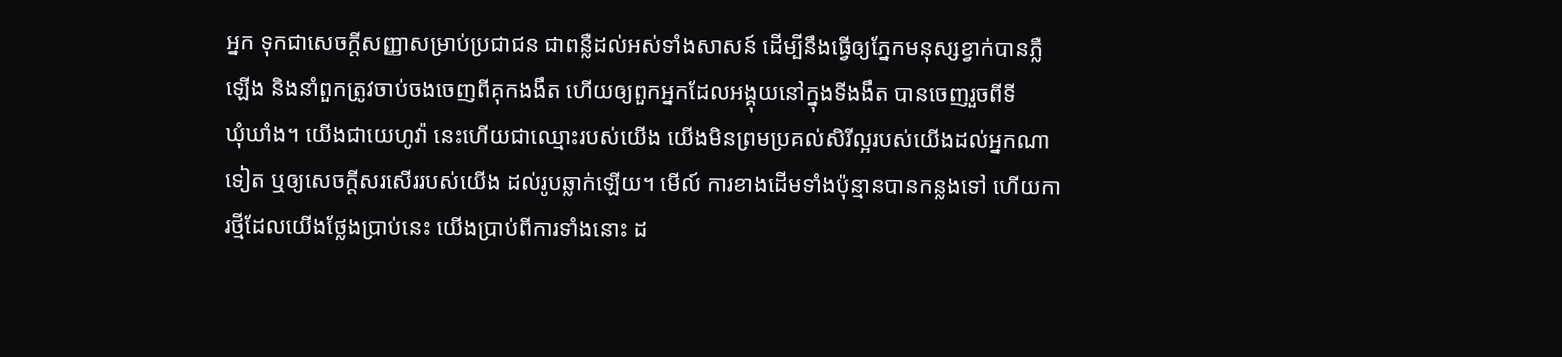អ្នក ទុកជាសេចក្ដីសញ្ញាសម្រាប់ប្រជាជន ជាពន្លឺដល់អស់ទាំងសាសន៍ ដើម្បីនឹងធ្វើឲ្យភ្នែកមនុស្សខ្វាក់បានភ្លឺឡើង និងនាំពួកត្រូវចាប់ចងចេញពីគុកងងឹត ហើយឲ្យពួកអ្នកដែលអង្គុយនៅក្នុងទីងងឹត បានចេញរួចពីទីឃុំ‌ឃាំង។ យើងជាយេហូវ៉ា នេះហើយជាឈ្មោះរបស់យើង យើងមិនព្រមប្រគល់សិរី‌ល្អរបស់យើងដល់អ្នកណាទៀត ឬឲ្យសេចក្ដីសរសើររបស់យើង ដល់រូបឆ្លាក់ឡើយ។ មើល៍ ការខាងដើមទាំងប៉ុន្មានបានកន្លងទៅ ហើយការថ្មីដែលយើងថ្លែងប្រាប់នេះ យើងប្រាប់ពីការទាំងនោះ ដ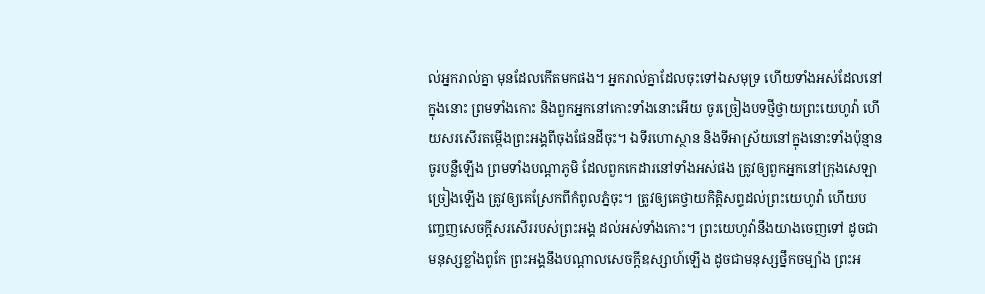ល់អ្នករាល់គ្នា មុនដែលកើតមកផង។ អ្នករាល់គ្នាដែលចុះទៅឯសមុទ្រ ហើយទាំងអស់ដែលនៅក្នុងនោះ ព្រមទាំងកោះ និងពួកអ្នកនៅកោះទាំងនោះអើយ ចូរច្រៀងបទថ្មីថ្វាយព្រះ‌យេហូវ៉ា ហើយសរសើរតម្កើងព្រះ‌អង្គពីចុងផែនដីចុះ។ ឯទីរហោ‌ស្ថាន និងទីអាស្រ័យនៅក្នុងនោះទាំងប៉ុន្មាន ចូរបន្លឺឡើង ព្រមទាំងបណ្ដាភូមិ ដែលពួកកេដារនៅទាំងអស់ផង ត្រូវឲ្យពួកអ្នកនៅក្រុងសេឡាច្រៀងឡើង ត្រូវឲ្យគេស្រែកពីកំពូលភ្នំចុះ។ ត្រូវឲ្យគេថ្វាយកិត្តិ‌សព្ទដល់ព្រះ‌យេហូវ៉ា ហើយបញ្ចេញសេចក្ដីសរសើររបស់ព្រះ‌អង្គ ដល់អស់ទាំងកោះ។ ព្រះ‌យេហូវ៉ានឹងយាងចេញទៅ ដូចជាមនុស្សខ្លាំងពូកែ ព្រះ‌អង្គនឹងបណ្ដាលសេចក្ដីឧស្សាហ៍ឡើង ដូចជាមនុស្សថ្នឹកចម្បាំង ព្រះ‌អ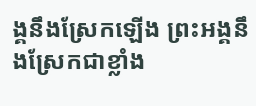ង្គនឹងស្រែកឡើង ព្រះ‌អង្គនឹងស្រែកជាខ្លាំង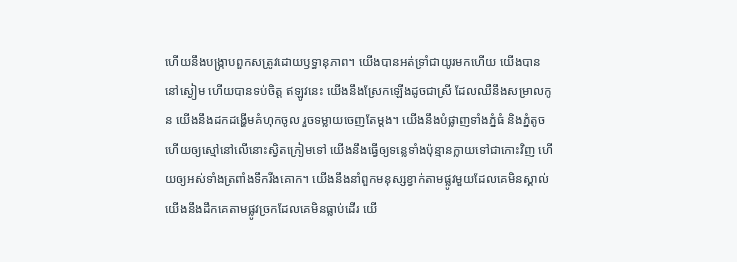ហើយនឹងបង្ក្រាបពួកសត្រូវដោយឫទ្ធា‌នុភាព។ យើងបានអត់ទ្រាំជាយូរមកហើយ យើងបាននៅស្ងៀម ហើយបានទប់ចិត្ត ឥឡូវនេះ យើងនឹងស្រែកឡើងដូចជាស្រី ដែលឈឺនឹងសម្រាលកូន យើងនឹងដកដង្ហើមគំហុកចូល រួចទម្លាយចេញតែម្តង។ យើងនឹងបំផ្លាញទាំងភ្នំធំ និងភ្នំតូច ហើយឲ្យស្មៅនៅលើនោះស្វិតក្រៀមទៅ យើងនឹងធ្វើឲ្យទន្លេទាំងប៉ុន្មានក្លាយទៅជាកោះវិញ ហើយឲ្យអស់ទាំងត្រពាំងទឹករីងគោក។ យើងនឹងនាំពួកមនុស្សខ្វាក់តាមផ្លូវមួយដែលគេមិនស្គាល់ យើងនឹងដឹកគេតាមផ្លូវច្រកដែលគេមិនធ្លាប់ដើរ យើ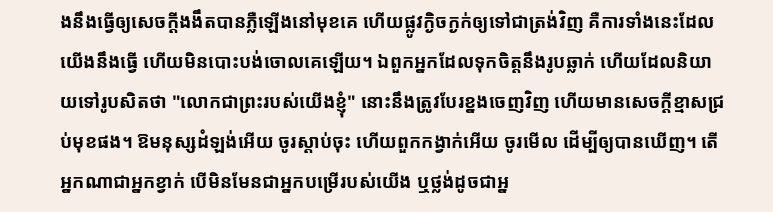ងនឹងធ្វើឲ្យសេចក្ដីងងឹតបានភ្លឺឡើងនៅមុខគេ ហើយផ្លូវក្ងិច‌ក្ងក់ឲ្យទៅជាត្រង់វិញ គឺការទាំងនេះដែលយើងនឹងធ្វើ ហើយមិនបោះ‌បង់ចោលគេឡើយ។ ឯពួកអ្នកដែលទុកចិត្តនឹងរូបឆ្លាក់ ហើយដែលនិយាយទៅរូបសិតថា "លោកជាព្រះរបស់យើងខ្ញុំ" នោះនឹងត្រូវបែរខ្នងចេញវិញ ហើយមានសេចក្ដីខ្មាសជ្រប់មុខផង។ ឱមនុស្សដំឡង់អើយ ចូរស្តាប់ចុះ ហើយពួកកង្វាក់អើយ ចូរមើល ដើម្បីឲ្យបានឃើញ។ តើអ្នកណាជាអ្នកខ្វាក់ បើមិនមែនជាអ្នកបម្រើរបស់យើង ឬថ្លង់ដូចជាអ្ន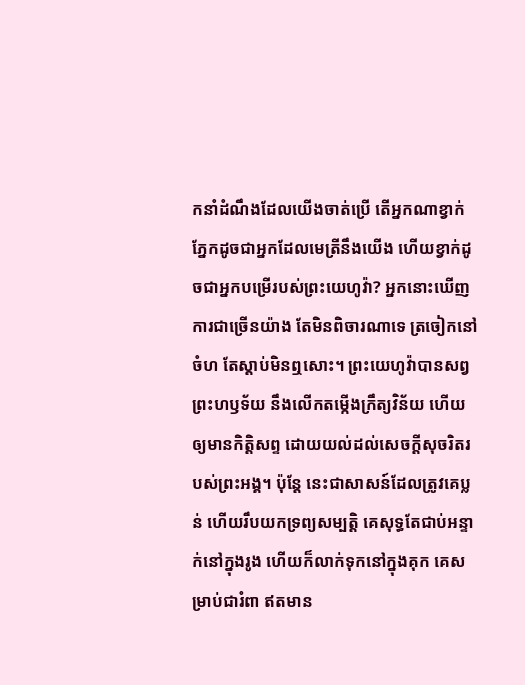កនាំដំណឹងដែលយើងចាត់ប្រើ តើអ្នកណាខ្វាក់ភ្នែកដូចជាអ្នកដែលមេត្រីនឹងយើង ហើយខ្វាក់ដូចជាអ្នកបម្រើរបស់ព្រះ‌យេហូវ៉ា? អ្នកនោះឃើញការជាច្រើនយ៉ាង តែមិនពិចារ‌ណាទេ ត្រចៀកនៅចំហ តែស្តាប់មិនឮសោះ។ ព្រះ‌យេហូវ៉ាបានសព្វព្រះ‌ហឫ‌ទ័យ នឹងលើកតម្កើងក្រឹត្យ‌វិន័យ ហើយឲ្យមានកិត្តិ‌សព្ទ ដោយយល់ដល់សេចក្ដីសុចរិតរបស់ព្រះ‌អង្គ។ ប៉ុន្តែ នេះជាសាសន៍ដែលត្រូវគេប្លន់ ហើយរឹបយកទ្រព្យសម្បត្តិ គេសុទ្ធតែជាប់អន្ទាក់នៅក្នុងរូង ហើយក៏លាក់ទុកនៅក្នុងគុក គេសម្រាប់ជារំពា ឥតមាន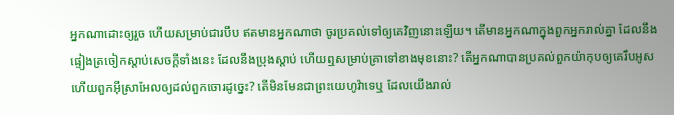អ្នកណាដោះឲ្យរួច ហើយសម្រាប់ជារបឹប ឥតមានអ្នកណាថា ចូរប្រគល់ទៅឲ្យគេវិញនោះឡើយ។ តើមានអ្នកណាក្នុងពួកអ្នករាល់គ្នា ដែលនឹងផ្ទៀងត្រចៀកស្តាប់សេចក្ដីទាំងនេះ ដែលនឹងប្រុងស្តាប់ ហើយឮសម្រាប់គ្រាទៅខាងមុខនោះ? តើអ្នកណាបានប្រគល់ពួកយ៉ាកុបឲ្យគេរឹបអូស ហើយពួកអ៊ីស្រា‌អែលឲ្យដល់ពួកចោរដូច្នេះ? តើមិនមែនជាព្រះ‌យេហូវ៉ាទេឬ ដែលយើងរាល់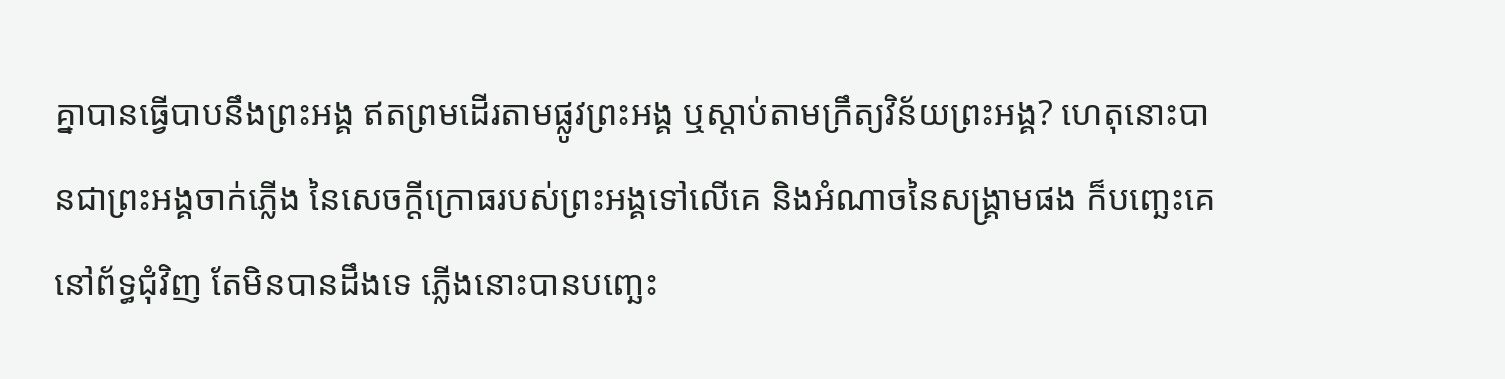គ្នាបានធ្វើបាបនឹងព្រះ‌អង្គ ឥតព្រមដើរតាមផ្លូវព្រះ‌អង្គ ឬស្តាប់តាមក្រឹត្យ‌វិន័យព្រះ‌អង្គ? ហេតុនោះបានជាព្រះ‌អង្គចាក់ភ្លើង នៃសេចក្ដីក្រោធរបស់ព្រះ‌អង្គទៅលើគេ និងអំណាចនៃសង្គ្រាមផង ក៏បញ្ឆេះគេនៅព័ទ្ធជុំ‌វិញ តែមិនបានដឹងទេ ភ្លើងនោះបានបញ្ឆេះ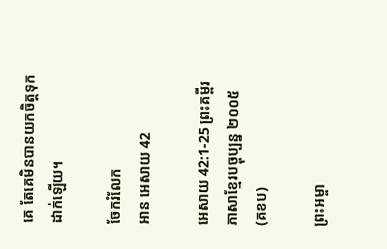គេ តែគេមិនបានយកចិត្តទុកដាក់ឡើយ។

ចែករំលែក
អាន អេសាយ 42

អេសាយ 42:1-25 ព្រះគម្ពីរភាសាខ្មែរបច្ចុប្បន្ន ២០០៥ (គខប)

ព្រះ‌អម្ចា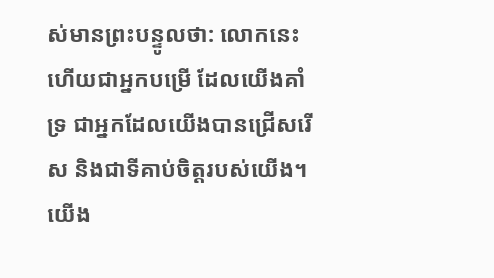ស់មានព្រះ‌បន្ទូលថា: លោកនេះហើយជាអ្នកបម្រើ ដែលយើងគាំទ្រ ជាអ្នកដែលយើងបានជ្រើសរើស និងជាទីគាប់ចិត្តរបស់យើង។ យើង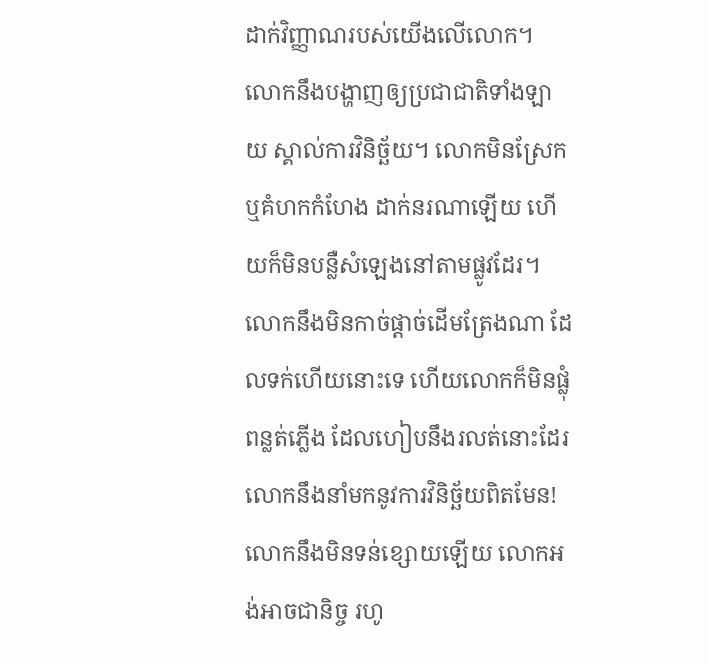ដាក់វិញ្ញាណរបស់យើងលើលោក។ លោកនឹងបង្ហាញឲ្យប្រជា‌ជាតិទាំង‌ឡាយ ស្គាល់ការវិនិច្ឆ័យ។ លោកមិនស្រែក ឬគំហកកំហែង ដាក់នរណាឡើយ ហើយក៏មិនបន្លឺសំឡេងនៅតាមផ្លូវដែរ។ លោកនឹងមិនកាច់ផ្ដាច់ដើមត្រែងណា ដែលទក់ហើយនោះទេ ហើយលោកក៏មិនផ្លុំពន្លត់ភ្លើង ដែលហៀបនឹងរលត់នោះដែរ លោកនឹងនាំមកនូវការវិនិច្ឆ័យពិតមែន! លោកនឹងមិនទន់ខ្សោយឡើយ លោកអង់‌អាចជានិច្ច រហូ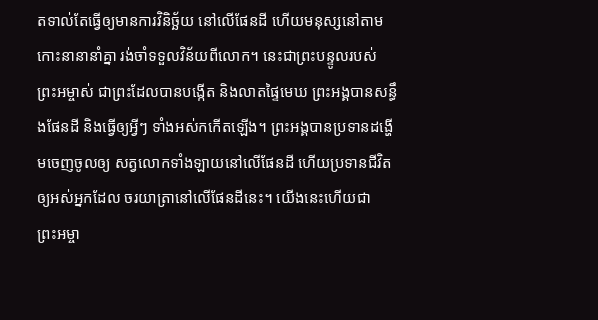តទាល់តែធ្វើឲ្យមានការវិនិច្ឆ័យ នៅលើផែនដី ហើយមនុស្សនៅតាមកោះនានានាំគ្នា រង់‌ចាំទទួលវិន័យពីលោក។ នេះជាព្រះ‌បន្ទូលរបស់ព្រះ‌អម្ចាស់ ជាព្រះដែលបានបង្កើត និងលាតផ្ទៃមេឃ ព្រះអង្គបានសន្ធឹងផែនដី និងធ្វើឲ្យអ្វីៗ ទាំងអស់កកើតឡើង។ ព្រះអង្គបានប្រទានដង្ហើមចេញចូលឲ្យ សត្វលោកទាំង‌ឡាយនៅលើផែនដី ហើយប្រទានជីវិតឲ្យអស់អ្នកដែល ចរ‌យាត្រានៅលើផែនដីនេះ។ យើងនេះហើយជាព្រះ‌អម្ចា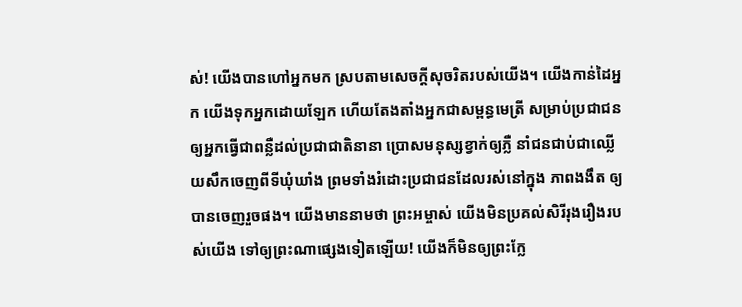ស់! យើងបានហៅអ្នកមក ស្របតាមសេចក្ដីសុចរិតរបស់យើង។ យើងកាន់ដៃអ្នក យើងទុកអ្នកដោយឡែក ហើយតែង‌តាំងអ្នកជាសម្ពន្ធ‌មេត្រី សម្រាប់ប្រជា‌ជន ឲ្យអ្នកធ្វើជាពន្លឺដល់ប្រជា‌ជាតិនានា ប្រោសមនុស្សខ្វាក់ឲ្យភ្លឺ នាំជនជាប់ជាឈ្លើយសឹកចេញពីទីឃុំ‌ឃាំង ព្រមទាំងរំដោះប្រជា‌ជនដែលរស់នៅក្នុង ភាពងងឹត ឲ្យបានចេញរួចផង។ យើងមាននាមថា ព្រះ‌អម្ចាស់ យើងមិនប្រគល់សិរី‌រុងរឿងរបស់យើង ទៅឲ្យព្រះណាផ្សេងទៀតឡើយ! យើងក៏មិនឲ្យព្រះក្លែ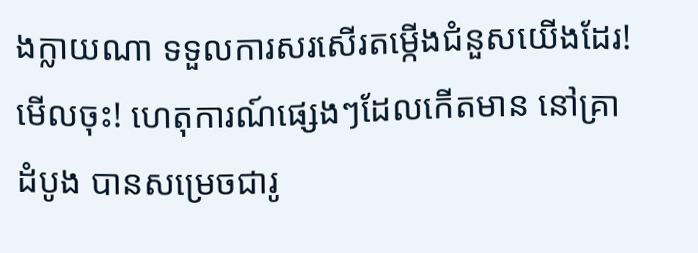ង‌ក្លាយណា ទទួលការសរសើរតម្កើងជំនួសយើងដែរ! មើលចុះ! ហេតុ‌ការណ៍ផ្សេងៗដែលកើតមាន នៅគ្រាដំបូង បានសម្រេចជារូ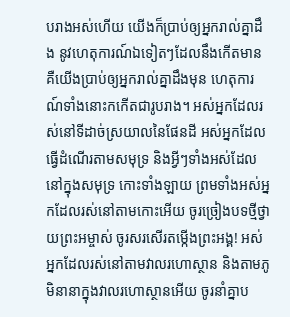បរាងអស់ហើយ យើងក៏ប្រាប់ឲ្យអ្នករាល់គ្នាដឹង នូវហេតុ‌ការណ៍ឯទៀតៗដែលនឹងកើតមាន គឺយើងប្រាប់ឲ្យអ្នករាល់គ្នាដឹងមុន ហេតុ‌ការណ៍ទាំងនោះកកើតជារូបរាង។ អស់អ្នកដែលរស់នៅទីដាច់ស្រយាលនៃផែនដី អស់អ្នកដែលធ្វើដំណើរតាមសមុទ្រ និងអ្វីៗទាំងអស់ដែលនៅក្នុងសមុទ្រ កោះទាំង‌ឡាយ ព្រមទាំងអស់អ្នកដែលរស់នៅតាមកោះអើយ ចូរច្រៀងបទថ្មីថ្វាយព្រះ‌អម្ចាស់ ចូរសរសើរតម្កើងព្រះអង្គ! អស់អ្នកដែលរស់នៅតាមវាលរហោ‌ស្ថាន និងតាមភូមិនានាក្នុងវាលរហោ‌ស្ថានអើយ ចូរនាំគ្នាប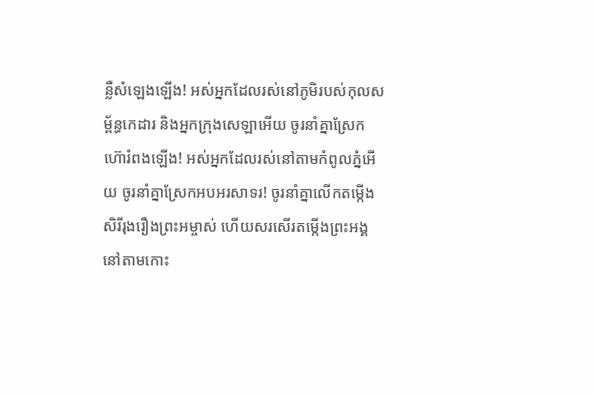ន្លឺសំឡេងឡើង! អស់អ្នកដែលរស់នៅភូមិរបស់កុល‌សម្ព័ន្ធកេដារ និងអ្នកក្រុងសេឡាអើយ ចូរនាំគ្នាស្រែកហ៊ោរំពងឡើង! អស់អ្នកដែលរស់នៅតាមកំពូលភ្នំអើយ ចូរនាំគ្នាស្រែកអបអរ‌សាទរ! ចូរនាំគ្នាលើកតម្កើងសិរី‌រុងរឿងព្រះ‌អម្ចាស់ ហើយសរសើរតម្កើងព្រះអង្គ នៅតាមកោះ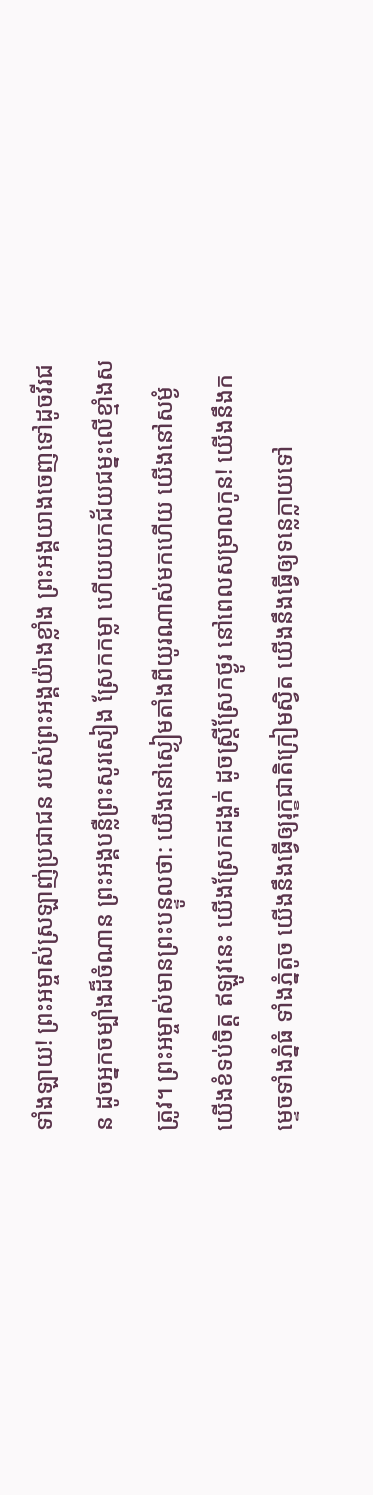ទាំង‌ឡាយ! ព្រះ‌អម្ចាស់ស្រឡាញ់ប្រជា‌ជន របស់ព្រះអង្គយ៉ាងខ្លាំង ព្រះអង្គយាងចេញទៅដូចវីរ‌ជន ដូចអ្នកចម្បាំងដ៏ចំណាន ព្រះអង្គបន្លឺព្រះសូរសៀង ស្រែកកម្លា ហើយយកជ័យ‌ជម្នះលើខ្មាំងសត្រូវ។ ព្រះ‌អម្ចាស់មានព្រះ‌បន្ទូលថា: យើងនៅស្ងៀមតាំងពីយូរណាស់មកហើយ យើងនៅសម្ងំ យើងខំទប់ចិត្ត ឥឡូវនេះ យើងស្រែកដង្ហក់ ដូចស្ត្រីស្រែកថ្ងូរ នៅពេលសម្រាលកូន! យើងនឹងកម្ទេចទាំងភ្នំធំ ទាំងភ្នំតូច យើងនឹងធ្វើឲ្យរុក្ខ‌ជាតិក្រៀមស្វិត យើងនឹងធ្វើឲ្យទន្លេក្លាយទៅ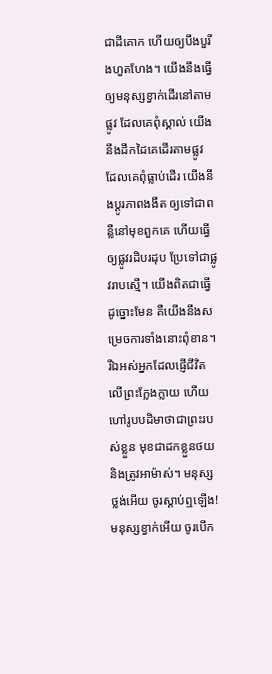ជាដីគោក ហើយឲ្យបឹង‌បួរីងហួត‌ហែង។ យើងនឹងធ្វើឲ្យមនុស្សខ្វាក់ដើរនៅតាមផ្លូវ ដែលគេពុំស្គាល់ យើងនឹងដឹកដៃគេដើរតាមផ្លូវ ដែលគេពុំធ្លាប់ដើរ យើងនឹងប្ដូរភាពងងឹត ឲ្យទៅជាពន្លឺនៅមុខពួកគេ ហើយធ្វើឲ្យផ្លូវរដិប‌រដុប ប្រែទៅជាផ្លូវរាបស្មើ។ យើងពិតជាធ្វើដូច្នោះមែន គឺយើងនឹងសម្រេចការទាំងនោះពុំ‌ខាន។ រីឯអស់អ្នកដែលផ្ញើជីវិតលើព្រះក្លែង‌ក្លាយ ហើយហៅរូបបដិមាថាជាព្រះរបស់ខ្លួន មុខជាដកខ្លួនថយ និងត្រូវអាម៉ាស់។ មនុស្សថ្លង់អើយ ចូរស្ដាប់ឮឡើង! មនុស្សខ្វាក់អើយ ចូរបើក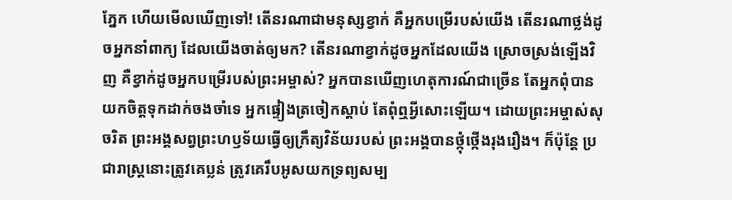ភ្នែក ហើយមើលឃើញទៅ! តើនរណាជាមនុស្សខ្វាក់ គឺអ្នកបម្រើរបស់យើង តើនរណាថ្លង់ដូចអ្នកនាំពាក្យ ដែលយើងចាត់ឲ្យមក? តើនរណាខ្វាក់ដូចអ្នកដែលយើង ស្រោចស្រង់ឡើងវិញ គឺខ្វាក់ដូចអ្នកបម្រើរបស់ព្រះ‌អម្ចាស់? អ្នកបានឃើញហេតុ‌ការណ៍ជាច្រើន តែអ្នកពុំបានយកចិត្តទុកដាក់ចងចាំទេ អ្នកផ្ទៀងត្រចៀកស្ដាប់ តែពុំឮអ្វីសោះឡើយ។ ដោយព្រះ‌អម្ចាស់សុចរិត ព្រះអង្គសព្វព្រះ‌ហឫទ័យធ្វើឲ្យក្រឹត្យ‌វិន័យរបស់ ព្រះអង្គបានថ្កុំ‌ថ្កើងរុងរឿង។ ក៏ប៉ុន្តែ ប្រជា‌រាស្ត្រនោះត្រូវគេប្លន់ ត្រូវគេរឹបអូសយកទ្រព្យសម្ប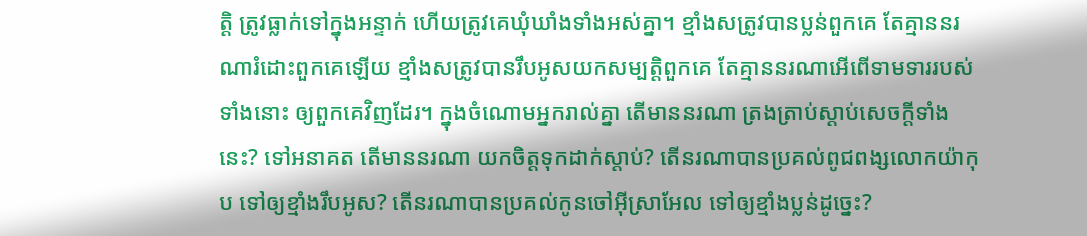ត្តិ ត្រូវធ្លាក់ទៅក្នុងអន្ទាក់ ហើយត្រូវគេឃុំ‌ឃាំងទាំងអស់គ្នា។ ខ្មាំងសត្រូវបានប្លន់ពួកគេ តែគ្មាននរណារំដោះពួកគេឡើយ ខ្មាំងសត្រូវបានរឹបអូសយកសម្បត្តិពួកគេ តែគ្មាននរណាអើពើទាម‌ទាររបស់ទាំងនោះ ឲ្យពួកគេវិញដែរ។ ក្នុងចំណោមអ្នករាល់គ្នា តើមាននរណា ត្រង‌ត្រាប់ស្ដាប់សេចក្ដីទាំងនេះ? ទៅអនាគត តើមាននរណា យកចិត្តទុកដាក់ស្ដាប់? តើនរណាបានប្រគល់ពូជ‌ពង្សលោកយ៉ាកុប ទៅឲ្យខ្មាំងរឹបអូស? តើនរណាបានប្រគល់កូនចៅអ៊ីស្រា‌អែល ទៅឲ្យខ្មាំងប្លន់ដូច្នេះ?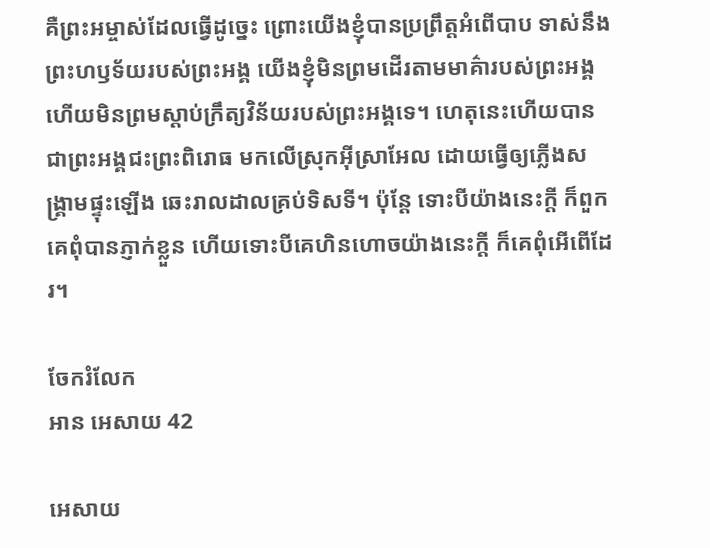គឺព្រះ‌អម្ចាស់ដែលធ្វើដូច្នេះ ព្រោះយើងខ្ញុំបានប្រព្រឹត្តអំពើបាប ទាស់នឹងព្រះ‌ហឫទ័យរបស់ព្រះអង្គ យើងខ្ញុំមិនព្រមដើរតាមមាគ៌ារបស់ព្រះអង្គ ហើយមិនព្រមស្ដាប់ក្រឹត្យ‌វិន័យរបស់ព្រះអង្គទេ។ ហេតុនេះហើយបានជាព្រះអង្គជះព្រះ‌ពិរោធ មកលើស្រុកអ៊ីស្រា‌អែល ដោយធ្វើឲ្យភ្លើងសង្គ្រាមផ្ទុះឡើង ឆេះរាល‌ដាលគ្រប់ទិស‌ទី។ ប៉ុន្តែ ទោះបីយ៉ាងនេះក្ដី ក៏ពួកគេពុំបានភ្ញាក់ខ្លួន ហើយទោះបីគេហិន‌ហោចយ៉ាងនេះក្ដី ក៏គេពុំអើពើដែរ។

ចែករំលែក
អាន អេសាយ 42

អេសាយ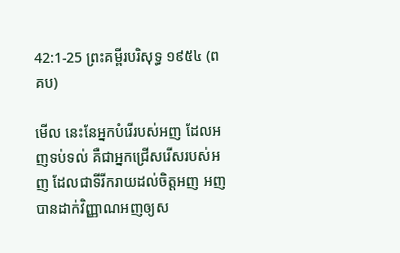42:1-25 ព្រះគម្ពីរបរិសុទ្ធ ១៩៥៤ (ពគប)

មើល នេះនែអ្នកបំរើរបស់អញ ដែលអញទប់‌ទល់ គឺជាអ្នកជ្រើស‌រើសរបស់អញ ដែលជាទីរីក‌រាយដល់ចិត្តអញ អញបានដាក់វិញ្ញាណអញឲ្យស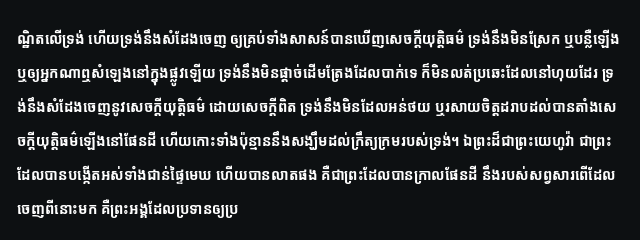ណ្ឋិតលើទ្រង់ ហើយទ្រង់នឹងសំដែងចេញ ឲ្យគ្រប់ទាំងសាសន៍បានឃើញសេចក្ដីយុត្តិ‌ធម៌ ទ្រង់នឹងមិនស្រែក ឬបន្លឺឡើង ឬឲ្យអ្នកណាឮសំឡេងនៅក្នុងផ្លូវឡើយ ទ្រង់នឹងមិនផ្តាច់ដើមត្រែងដែលបាក់ទេ ក៏មិនលត់ប្រឆេះដែលនៅហុយដែរ ទ្រង់នឹងសំដែងចេញនូវសេចក្ដីយុត្តិ‌ធម៌ ដោយសេចក្ដីពិត ទ្រង់នឹងមិនដែលអន់ថយ ឬរសាយចិត្តដរាបដល់បានតាំងសេចក្ដីយុត្តិ‌ធម៌ឡើងនៅផែនដី ហើយកោះទាំងប៉ុន្មាននឹងសង្ឃឹមដល់ក្រឹត្យ‌ក្រមរបស់ទ្រង់។ ឯព្រះដ៏ជាព្រះ‌យេហូវ៉ា ជាព្រះដែលបានបង្កើតអស់ទាំងជាន់ផ្ទៃមេឃ ហើយបានលាតផង គឺជាព្រះដែលបានក្រាលផែនដី នឹងរបស់សព្វសារពើដែលចេញពីនោះមក គឺព្រះ‌អង្គដែលប្រទានឲ្យប្រ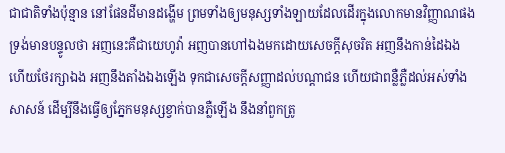ជា‌ជាតិទាំងប៉ុន្មាន នៅផែនដីមានដង្ហើម ព្រមទាំងឲ្យមនុស្សទាំង‌ឡាយដែលដើរក្នុងលោកមានវិញ្ញាណផង ទ្រង់មានបន្ទូលថា អញនេះគឺជាយេហូវ៉ា អញបានហៅឯងមកដោយសេចក្ដីសុចរិត អញនឹងកាន់ដៃឯង ហើយថែរក្សាឯង អញនឹងតាំងឯងឡើង ទុកជាសេចក្ដីសញ្ញាដល់បណ្តាជន ហើយជាពន្លឺភ្លឺដល់អស់ទាំងសាសន៍ ដើម្បីនឹងធ្វើឲ្យភ្នែកមនុស្សខ្វាក់បានភ្លឺឡើង នឹងនាំពួកត្រូ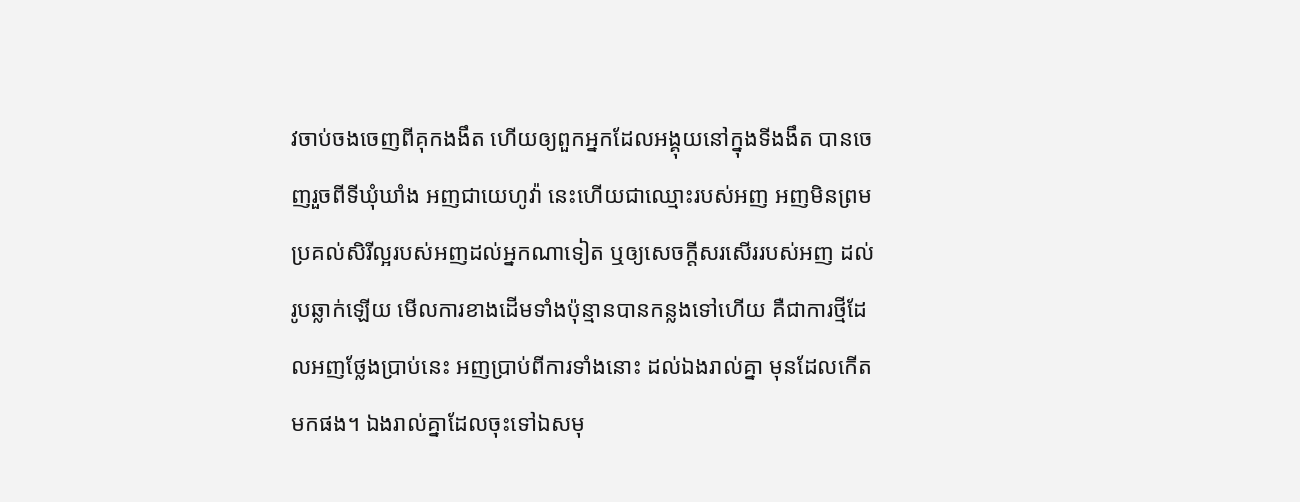វចាប់ចងចេញពីគុកងងឹត ហើយឲ្យពួកអ្នកដែលអង្គុយនៅក្នុងទីងងឹត បានចេញរួចពីទីឃុំ‌ឃាំង អញជាយេហូវ៉ា នេះហើយជាឈ្មោះរបស់អញ អញមិនព្រមប្រគល់សិរី‌ល្អរបស់អញដល់អ្នកណាទៀត ឬឲ្យសេចក្ដីសរសើររបស់អញ ដល់រូបឆ្លាក់ឡើយ មើលការខាងដើមទាំងប៉ុន្មានបានកន្លងទៅហើយ គឺជាការថ្មីដែលអញថ្លែងប្រាប់នេះ អញប្រាប់ពីការទាំងនោះ ដល់ឯងរាល់គ្នា មុនដែលកើតមកផង។ ឯងរាល់គ្នាដែលចុះទៅឯសមុ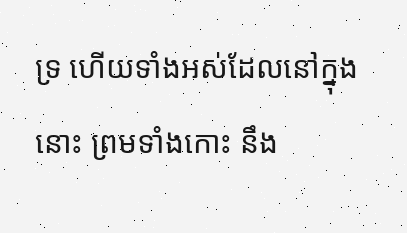ទ្រ ហើយទាំងអស់ដែលនៅក្នុងនោះ ព្រមទាំងកោះ នឹង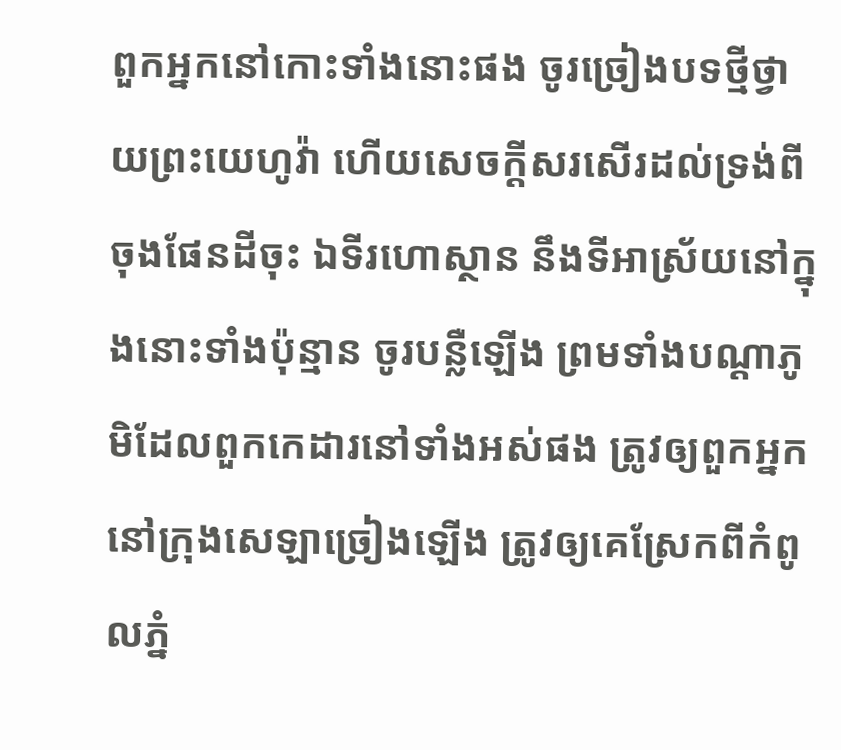ពួកអ្នកនៅកោះទាំងនោះផង ចូរច្រៀងបទថ្មីថ្វាយព្រះ‌យេហូវ៉ា ហើយសេចក្ដីសរសើរដល់ទ្រង់ពីចុងផែនដីចុះ ឯទីរហោ‌ស្ថាន នឹងទីអាស្រ័យនៅក្នុងនោះទាំងប៉ុន្មាន ចូរបន្លឺឡើង ព្រមទាំងបណ្តាភូមិដែលពួកកេដារនៅទាំងអស់ផង ត្រូវឲ្យពួកអ្នកនៅក្រុងសេឡាច្រៀងឡើង ត្រូវឲ្យគេស្រែកពីកំពូលភ្នំ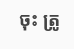ចុះ ត្រូ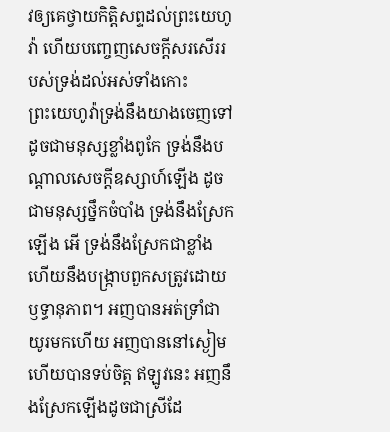វឲ្យគេថ្វាយកិត្តិសព្ទដល់ព្រះ‌យេហូវ៉ា ហើយបញ្ចេញសេចក្ដីសរសើររបស់ទ្រង់ដល់អស់ទាំងកោះ ព្រះ‌យេហូវ៉ាទ្រង់នឹងយាងចេញទៅ ដូចជាមនុស្សខ្លាំងពូកែ ទ្រង់នឹងបណ្តាលសេចក្ដីឧស្សាហ៍ឡើង ដូចជាមនុស្សថ្នឹកចំបាំង ទ្រង់នឹងស្រែកឡើង អើ ទ្រង់នឹងស្រែកជាខ្លាំង ហើយនឹងបង្ក្រាបពួកសត្រូវដោយឫទ្ធា‌នុភាព។ អញបានអត់ទ្រាំជាយូរមកហើយ អញបាននៅស្ងៀម ហើយបានទប់ចិត្ត ឥឡូវនេះ អញនឹងស្រែកឡើងដូចជាស្រីដែ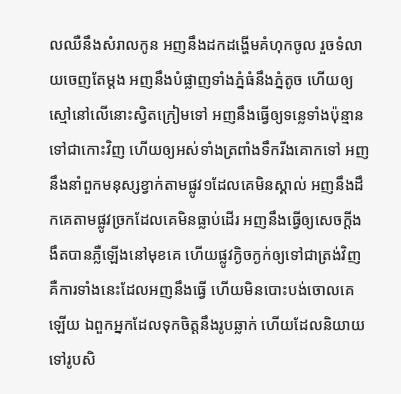លឈឺនឹងសំរាលកូន អញនឹងដកដង្ហើមគំហុកចូល រួចទំលាយចេញតែម្តង អញនឹងបំផ្លាញទាំងភ្នំធំនឹងភ្នំតូច ហើយឲ្យស្មៅនៅលើនោះស្វិតក្រៀមទៅ អញនឹងធ្វើឲ្យទន្លេទាំងប៉ុន្មានទៅជាកោះវិញ ហើយឲ្យអស់ទាំងត្រពាំងទឹករីងគោកទៅ អញនឹងនាំពួកមនុស្សខ្វាក់តាមផ្លូវ១ដែលគេមិនស្គាល់ អញនឹងដឹកគេតាមផ្លូវច្រកដែលគេមិនធ្លាប់ដើរ អញនឹងធ្វើឲ្យសេចក្ដីងងឹតបានភ្លឺឡើងនៅមុខគេ ហើយផ្លូវក្ងិច‌ក្ងក់ឲ្យទៅជាត្រង់វិញ គឺការទាំងនេះដែលអញនឹងធ្វើ ហើយមិនបោះ‌បង់ចោលគេឡើយ ឯពួកអ្នកដែលទុកចិត្តនឹងរូបឆ្លាក់ ហើយដែលនិយាយទៅរូបសិ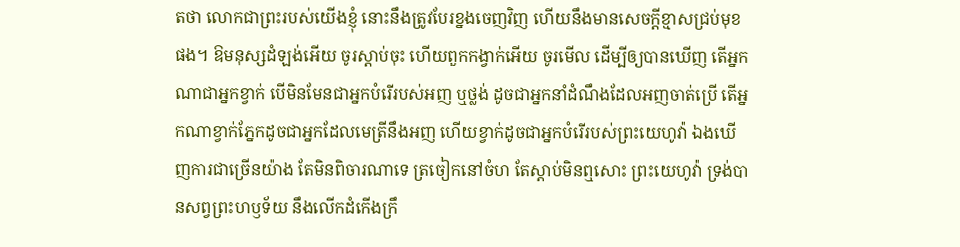តថា លោកជាព្រះរបស់យើងខ្ញុំ នោះនឹងត្រូវបែរខ្នងចេញវិញ ហើយនឹងមានសេចក្ដីខ្មាសជ្រប់មុខផង។ ឱមនុស្សដំឡង់អើយ ចូរស្តាប់ចុះ ហើយពួកកង្វាក់អើយ ចូរមើល ដើម្បីឲ្យបានឃើញ តើអ្នកណាជាអ្នកខ្វាក់ បើមិនមែនជាអ្នកបំរើរបស់អញ ឬថ្លង់ ដូចជាអ្នកនាំដំណឹងដែលអញចាត់ប្រើ តើអ្នកណាខ្វាក់ភ្នែកដូចជាអ្នកដែលមេត្រីនឹងអញ ហើយខ្វាក់ដូចជាអ្នកបំរើរបស់ព្រះ‌យេហូវ៉ា ឯងឃើញការជាច្រើនយ៉ាង តែមិនពិចារណាទេ ត្រចៀកនៅចំហ តែស្តាប់មិនឮសោះ ព្រះ‌យេហូវ៉ា ទ្រង់បានសព្វព្រះ‌ហឫទ័យ នឹងលើកដំកើងក្រឹ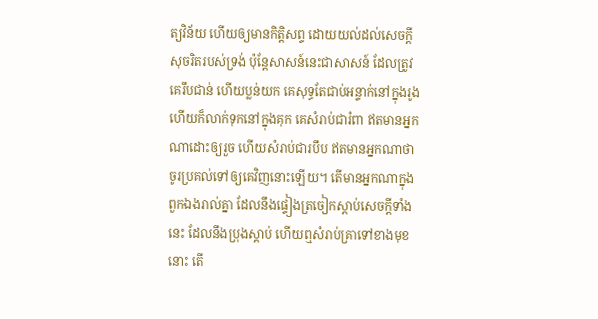ត្យ‌វិន័យ ហើយឲ្យមានកិត្តិសព្ទ ដោយយល់ដល់សេចក្ដីសុចរិតរបស់ទ្រង់ ប៉ុន្តែសាសន៍នេះជាសាសន៍ ដែលត្រូវគេរឹប‌ជាន់ ហើយប្លន់យក គេសុទ្ធតែជាប់អន្ទាក់នៅក្នុងរូង ហើយក៏លាក់ទុកនៅក្នុងគុក គេសំរាប់ជារំពា ឥតមានអ្នកណាដោះឲ្យរួច ហើយសំរាប់ជារបឹប ឥតមានអ្នកណាថា ចូរប្រគល់ទៅឲ្យគេវិញនោះឡើយ។ តើមានអ្នកណាក្នុងពួកឯងរាល់គ្នា ដែលនឹងផ្ទៀងត្រចៀកស្តាប់សេចក្ដីទាំងនេះ ដែលនឹងប្រុងស្តាប់ ហើយឮសំរាប់គ្រាទៅខាងមុខនោះ តើ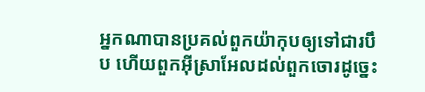អ្នកណាបានប្រគល់ពួកយ៉ាកុបឲ្យទៅជារបឹប ហើយពួកអ៊ីស្រាអែលដល់ពួកចោរដូច្នេះ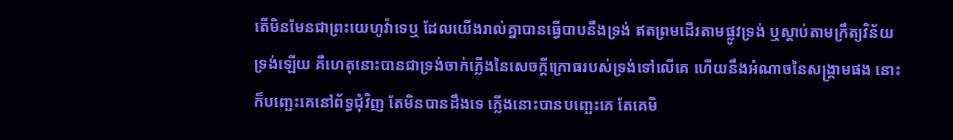តើមិនមែនជាព្រះ‌យេហូវ៉ាទេឬ ដែលយើងរាល់គ្នាបានធ្វើបាបនឹងទ្រង់ ឥតព្រមដើរតាមផ្លូវទ្រង់ ឬស្តាប់តាមក្រឹត្យ‌វិន័យទ្រង់ឡើយ គឺហេតុនោះបានជាទ្រង់ចាក់ភ្លើងនៃសេចក្ដីក្រោធរបស់ទ្រង់ទៅលើគេ ហើយនឹងអំណាចនៃសង្គ្រាមផង នោះក៏បញ្ឆេះគេនៅព័ទ្ធជុំវិញ តែមិនបានដឹងទេ ភ្លើងនោះបានបញ្ឆេះគេ តែគេមិ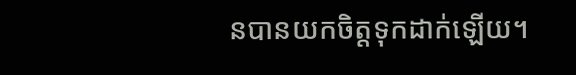នបានយកចិត្តទុកដាក់ឡើយ។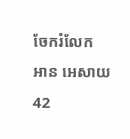ចែករំលែក
អាន អេសាយ 42